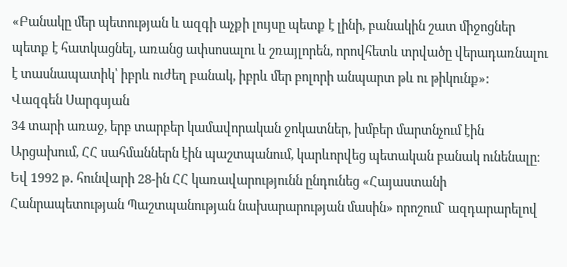«Բանակը մեր պետության և ազգի աչքի լույսը պետք է լինի, բանակին շատ միջոցներ պետք է հատկացնել, առանց ափսոսալու և շռայլորեն, որովհետև տրվածը վերադառնալու է տասնապատիկ՝ իբրև ուժեղ բանակ, իբրև մեր բոլորի անպարտ թև ու թիկունք»:
Վազգեն Սարգսյան
34 տարի առաջ, երբ տարբեր կամավորական ջոկատներ, խմբեր մարտնչում էին Արցախում, ՀՀ սահմաններն էին պաշտպանում, կարևորվեց պետական բանակ ունենալը։ Եվ 1992 թ․ հունվարի 28-ին ՀՀ կառավարությունն ընդունեց «Հայաստանի Հանրապետության Պաշտպանության նախարարության մասին» որոշում` ազդարարելով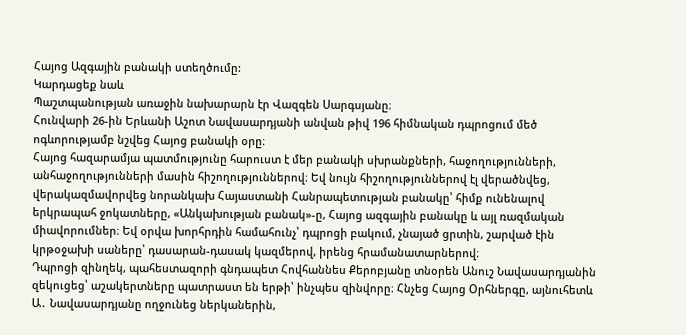Հայոց Ազգային բանակի ստեղծումը:
Կարդացեք նաև
Պաշտպանության առաջին նախարարն էր Վազգեն Սարգսյանը։
Հունվարի 26-ին Երևանի Աշոտ Նավասարդյանի անվան թիվ 196 հիմնական դպրոցում մեծ ոգևորությամբ նշվեց Հայոց բանակի օրը։
Հայոց հազարամյա պատմությունը հարուստ է մեր բանակի սխրանքների, հաջողությունների, անհաջողությունների մասին հիշողություններով։ Եվ նույն հիշողություններով էլ վերածնվեց, վերակազմավորվեց նորանկախ Հայաստանի Հանրապետության բանակը՝ հիմք ունենալով երկրապահ ջոկատները, «Անկախության բանակ»-ը, Հայոց ազգային բանակը և այլ ռազմական միավորումներ։ Եվ օրվա խորհրդին համահունչ՝ դպրոցի բակում, չնայած ցրտին, շարված էին կրթօջախի սաները՝ դասարան-դասակ կազմերով, իրենց հրամանատարներով։
Դպրոցի զինղեկ, պահեստազորի գնդապետ Հովհաննես Քերոբյանը տնօրեն Անուշ Նավասարդյանին զեկուցեց՝ աշակերտները պատրաստ են երթի՝ ինչպես զինվորը։ Հնչեց Հայոց Օրհներգը, այնուհետև Ա․ Նավասարդյանը ողջունեց ներկաներին,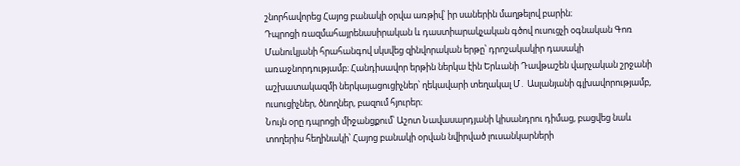շնորհավորեց Հայոց բանակի օրվա առթիվ՝ իր սաներին մաղթելով բարին։
Դպրոցի ռազմահայրենասիրական և դաստիարակչական գծով ուսուցչի օգնական Գոռ Մանուկյանի հրահանգով սկսվեց զինվորական երթը՝ դրոշակակիր դասակի առաջնորդությամբ։ Հանդիսավոր երթին ներկա էին Երևանի Դավթաշեն վարչական շրջանի աշխատակազմի ներկայացուցիչներ՝ ղեկավարի տեղակալ Մ․ Ասլանյանի գլխավորությամբ, ուսուցիչներ, ծնողներ, բազում հյուրեր։
Նույն օրը դպրոցի միջանցքում՝ Աշոտ Նավասարդյանի կիսանդրու դիմաց, բացվեց նաև տողերիս հեղինակի՝ Հայոց բանակի օրվան նվիրված լուսանկարների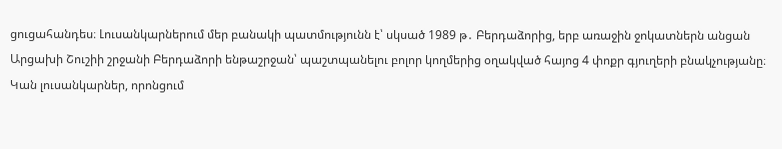ցուցահանդես։ Լուսանկարներում մեր բանակի պատմությունն է՝ սկսած 1989 թ․ Բերդաձորից, երբ առաջին ջոկատներն անցան Արցախի Շուշիի շրջանի Բերդաձորի ենթաշրջան՝ պաշտպանելու բոլոր կողմերից օղակված հայոց 4 փոքր գյուղերի բնակչությանը։ Կան լուսանկարներ, որոնցում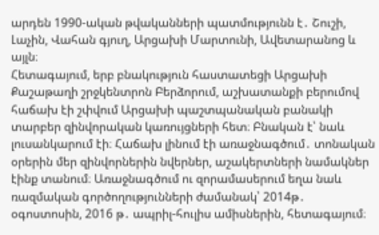արդեն 1990-ական թվականների պատմությունն է․ Շուշի, Լաչին, Վահան գյուղ, Արցախի Մարտունի, Ավետարանոց և այլն։
Հետագայում, երբ բնակություն հաստատեցի Արցախի Քաշաթաղի շրջկենտրոն Բերձորում, աշխատանքի բերումով հաճախ էի շփվում Արցախի պաշտպանական բանակի տարբեր զինվորական կառույցների հետ։ Բնական է՝ նաև լուսանկարում էի։ Հաճախ լինում էի առաջնագծում․ տոնական օրերին մեր զինվորներին նվերներ, աշակերտների նամակներ էինք տանում։ Առաջնագծում ու զորամասերում եղա նաև ռազմական գործողությունների ժամանակ՝ 2014թ․ օգոստոսին, 2016 թ․ ապրիլ-հուլիս ամիսներին, հետագայում։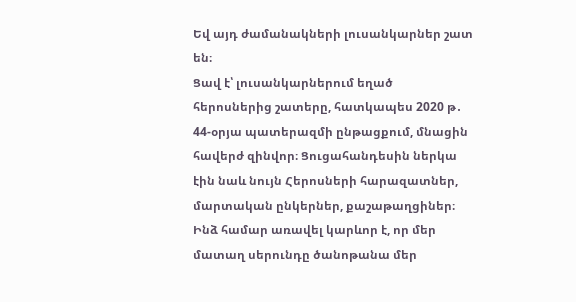Եվ այդ ժամանակների լուսանկարներ շատ են։
Ցավ է՝ լուսանկարներում եղած հերոսներից շատերը, հատկապես 2020 թ․ 44-օրյա պատերազմի ընթացքում, մնացին հավերժ զինվոր։ Ցուցահանդեսին ներկա էին նաև նույն Հերոսների հարազատներ, մարտական ընկերներ, քաշաթաղցիներ։ Ինձ համար առավել կարևոր է, որ մեր մատաղ սերունդը ծանոթանա մեր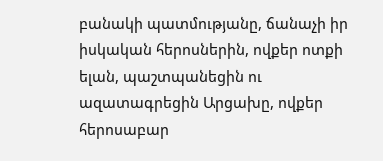բանակի պատմությանը, ճանաչի իր իսկական հերոսներին, ովքեր ոտքի ելան, պաշտպանեցին ու ազատագրեցին Արցախը, ովքեր հերոսաբար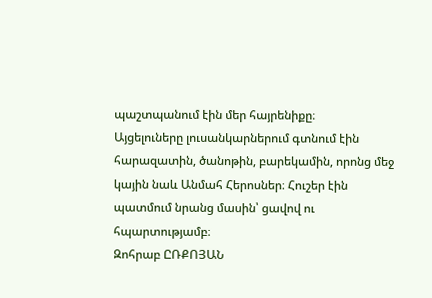պաշտպանում էին մեր հայրենիքը։
Այցելուները լուսանկարներում գտնում էին հարազատին, ծանոթին, բարեկամին, որոնց մեջ կային նաև Անմահ Հերոսներ։ Հուշեր էին պատմում նրանց մասին՝ ցավով ու հպարտությամբ։
Զոհրաբ ԸՌՔՈՅԱՆ